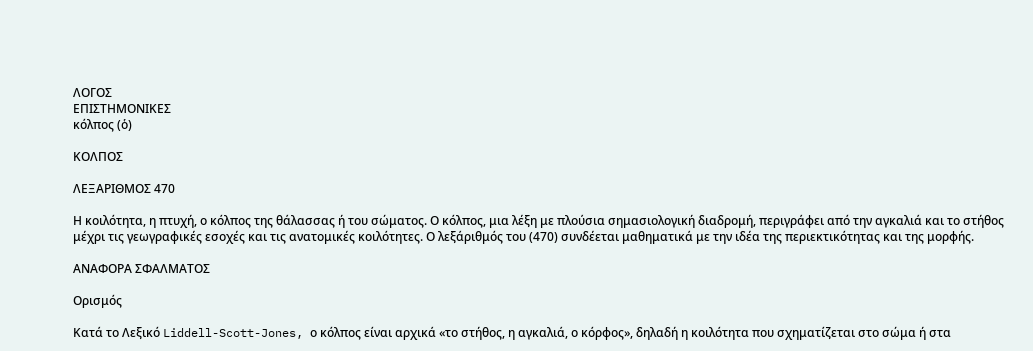ΛΟΓΟΣ
ΕΠΙΣΤΗΜΟΝΙΚΕΣ
κόλπος (ὁ)

ΚΟΛΠΟΣ

ΛΕΞΑΡΙΘΜΟΣ 470

Η κοιλότητα, η πτυχή, ο κόλπος της θάλασσας ή του σώματος. Ο κόλπος, μια λέξη με πλούσια σημασιολογική διαδρομή, περιγράφει από την αγκαλιά και το στήθος μέχρι τις γεωγραφικές εσοχές και τις ανατομικές κοιλότητες. Ο λεξάριθμός του (470) συνδέεται μαθηματικά με την ιδέα της περιεκτικότητας και της μορφής.

ΑΝΑΦΟΡΑ ΣΦΑΛΜΑΤΟΣ

Ορισμός

Κατά το Λεξικό Liddell-Scott-Jones, ο κόλπος είναι αρχικά «το στήθος, η αγκαλιά, ο κόρφος», δηλαδή η κοιλότητα που σχηματίζεται στο σώμα ή στα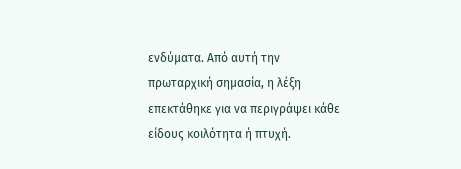ενδύματα. Από αυτή την πρωταρχική σημασία, η λέξη επεκτάθηκε για να περιγράψει κάθε είδους κοιλότητα ή πτυχή.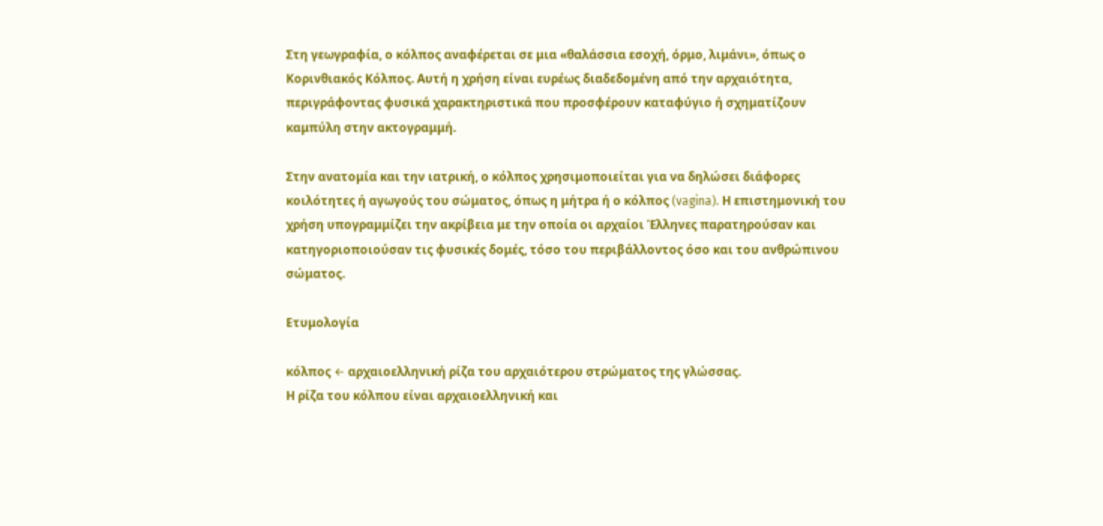Στη γεωγραφία, ο κόλπος αναφέρεται σε μια «θαλάσσια εσοχή, όρμο, λιμάνι», όπως ο Κορινθιακός Κόλπος. Αυτή η χρήση είναι ευρέως διαδεδομένη από την αρχαιότητα, περιγράφοντας φυσικά χαρακτηριστικά που προσφέρουν καταφύγιο ή σχηματίζουν καμπύλη στην ακτογραμμή.

Στην ανατομία και την ιατρική, ο κόλπος χρησιμοποιείται για να δηλώσει διάφορες κοιλότητες ή αγωγούς του σώματος, όπως η μήτρα ή ο κόλπος (vagina). Η επιστημονική του χρήση υπογραμμίζει την ακρίβεια με την οποία οι αρχαίοι Έλληνες παρατηρούσαν και κατηγοριοποιούσαν τις φυσικές δομές, τόσο του περιβάλλοντος όσο και του ανθρώπινου σώματος.

Ετυμολογία

κόλπος ← αρχαιοελληνική ρίζα του αρχαιότερου στρώματος της γλώσσας.
Η ρίζα του κόλπου είναι αρχαιοελληνική και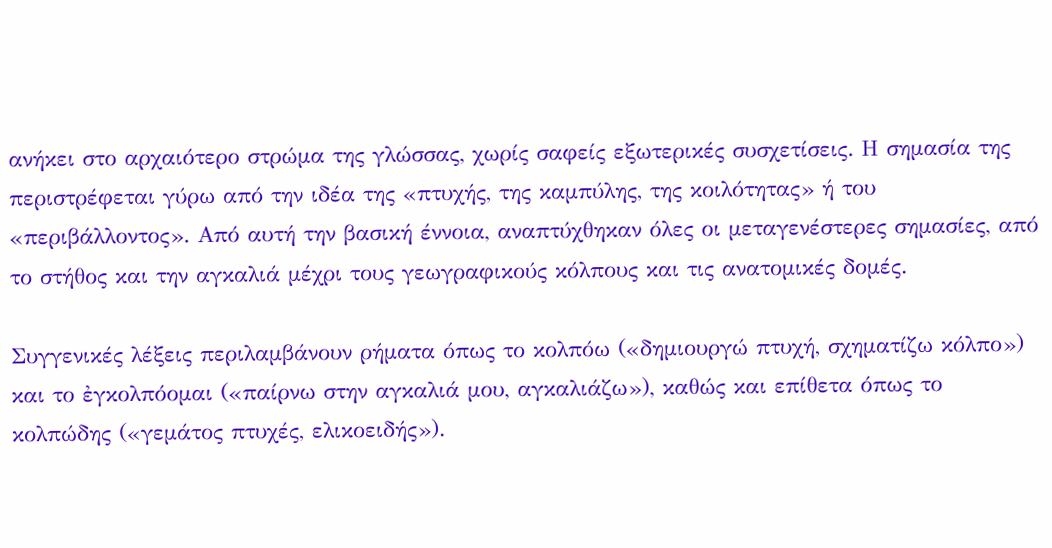ανήκει στο αρχαιότερο στρώμα της γλώσσας, χωρίς σαφείς εξωτερικές συσχετίσεις. Η σημασία της περιστρέφεται γύρω από την ιδέα της «πτυχής, της καμπύλης, της κοιλότητας» ή του «περιβάλλοντος». Από αυτή την βασική έννοια, αναπτύχθηκαν όλες οι μεταγενέστερες σημασίες, από το στήθος και την αγκαλιά μέχρι τους γεωγραφικούς κόλπους και τις ανατομικές δομές.

Συγγενικές λέξεις περιλαμβάνουν ρήματα όπως το κολπόω («δημιουργώ πτυχή, σχηματίζω κόλπο») και το ἐγκολπόομαι («παίρνω στην αγκαλιά μου, αγκαλιάζω»), καθώς και επίθετα όπως το κολπώδης («γεμάτος πτυχές, ελικοειδής»).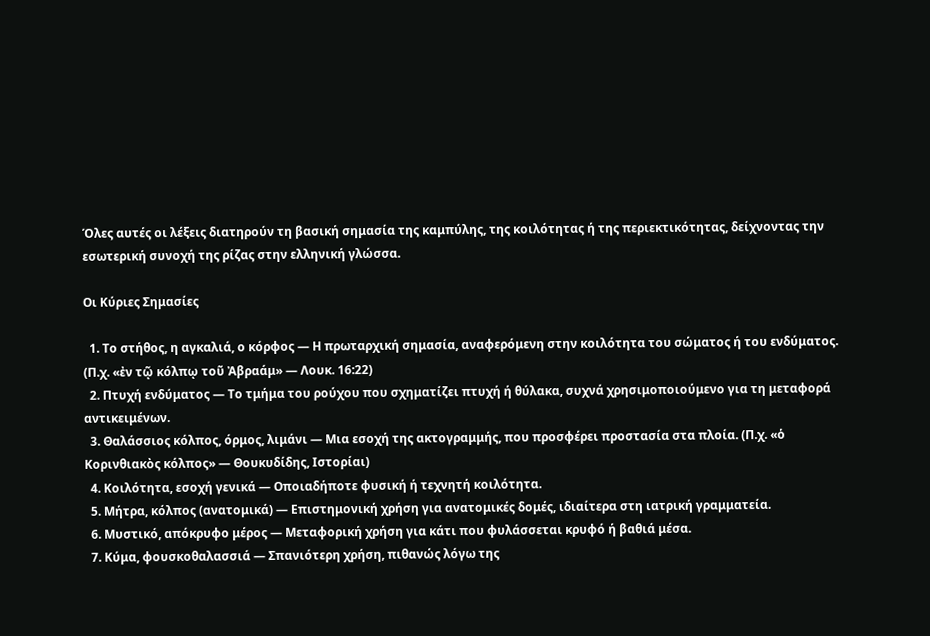Όλες αυτές οι λέξεις διατηρούν τη βασική σημασία της καμπύλης, της κοιλότητας ή της περιεκτικότητας, δείχνοντας την εσωτερική συνοχή της ρίζας στην ελληνική γλώσσα.

Οι Κύριες Σημασίες

  1. Το στήθος, η αγκαλιά, ο κόρφος — Η πρωταρχική σημασία, αναφερόμενη στην κοιλότητα του σώματος ή του ενδύματος. (Π.χ. «ἐν τῷ κόλπῳ τοῦ Ἀβραάμ» — Λουκ. 16:22)
  2. Πτυχή ενδύματος — Το τμήμα του ρούχου που σχηματίζει πτυχή ή θύλακα, συχνά χρησιμοποιούμενο για τη μεταφορά αντικειμένων.
  3. Θαλάσσιος κόλπος, όρμος, λιμάνι — Μια εσοχή της ακτογραμμής, που προσφέρει προστασία στα πλοία. (Π.χ. «ὁ Κορινθιακὸς κόλπος» — Θουκυδίδης, Ιστορίαι)
  4. Κοιλότητα, εσοχή γενικά — Οποιαδήποτε φυσική ή τεχνητή κοιλότητα.
  5. Μήτρα, κόλπος (ανατομικά) — Επιστημονική χρήση για ανατομικές δομές, ιδιαίτερα στη ιατρική γραμματεία.
  6. Μυστικό, απόκρυφο μέρος — Μεταφορική χρήση για κάτι που φυλάσσεται κρυφό ή βαθιά μέσα.
  7. Κύμα, φουσκοθαλασσιά — Σπανιότερη χρήση, πιθανώς λόγω της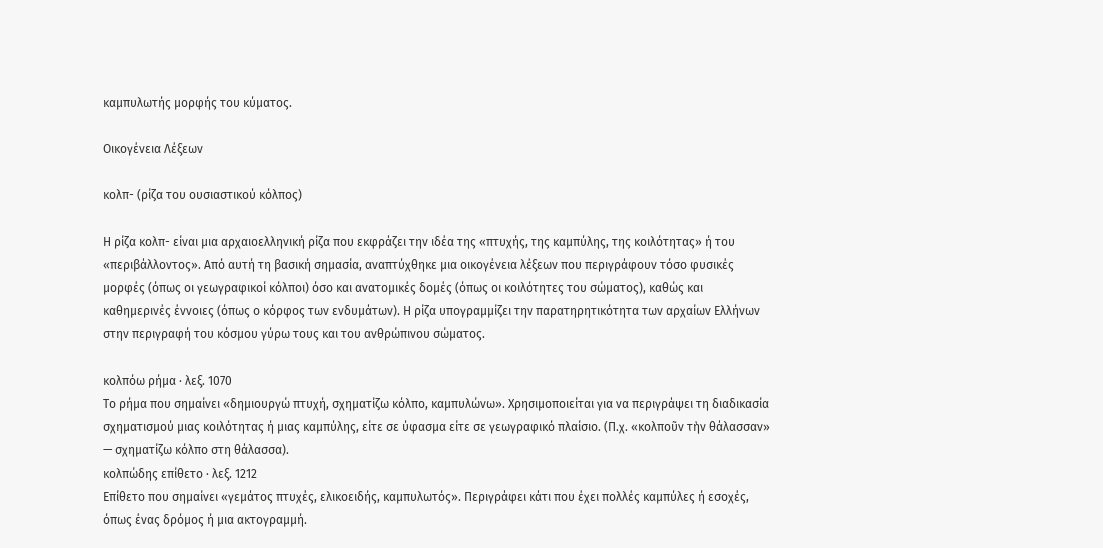καμπυλωτής μορφής του κύματος.

Οικογένεια Λέξεων

κολπ- (ρίζα του ουσιαστικού κόλπος)

Η ρίζα κολπ- είναι μια αρχαιοελληνική ρίζα που εκφράζει την ιδέα της «πτυχής, της καμπύλης, της κοιλότητας» ή του «περιβάλλοντος». Από αυτή τη βασική σημασία, αναπτύχθηκε μια οικογένεια λέξεων που περιγράφουν τόσο φυσικές μορφές (όπως οι γεωγραφικοί κόλποι) όσο και ανατομικές δομές (όπως οι κοιλότητες του σώματος), καθώς και καθημερινές έννοιες (όπως ο κόρφος των ενδυμάτων). Η ρίζα υπογραμμίζει την παρατηρητικότητα των αρχαίων Ελλήνων στην περιγραφή του κόσμου γύρω τους και του ανθρώπινου σώματος.

κολπόω ρήμα · λεξ. 1070
Το ρήμα που σημαίνει «δημιουργώ πτυχή, σχηματίζω κόλπο, καμπυλώνω». Χρησιμοποιείται για να περιγράψει τη διαδικασία σχηματισμού μιας κοιλότητας ή μιας καμπύλης, είτε σε ύφασμα είτε σε γεωγραφικό πλαίσιο. (Π.χ. «κολποῦν τὴν θάλασσαν» — σχηματίζω κόλπο στη θάλασσα).
κολπώδης επίθετο · λεξ. 1212
Επίθετο που σημαίνει «γεμάτος πτυχές, ελικοειδής, καμπυλωτός». Περιγράφει κάτι που έχει πολλές καμπύλες ή εσοχές, όπως ένας δρόμος ή μια ακτογραμμή.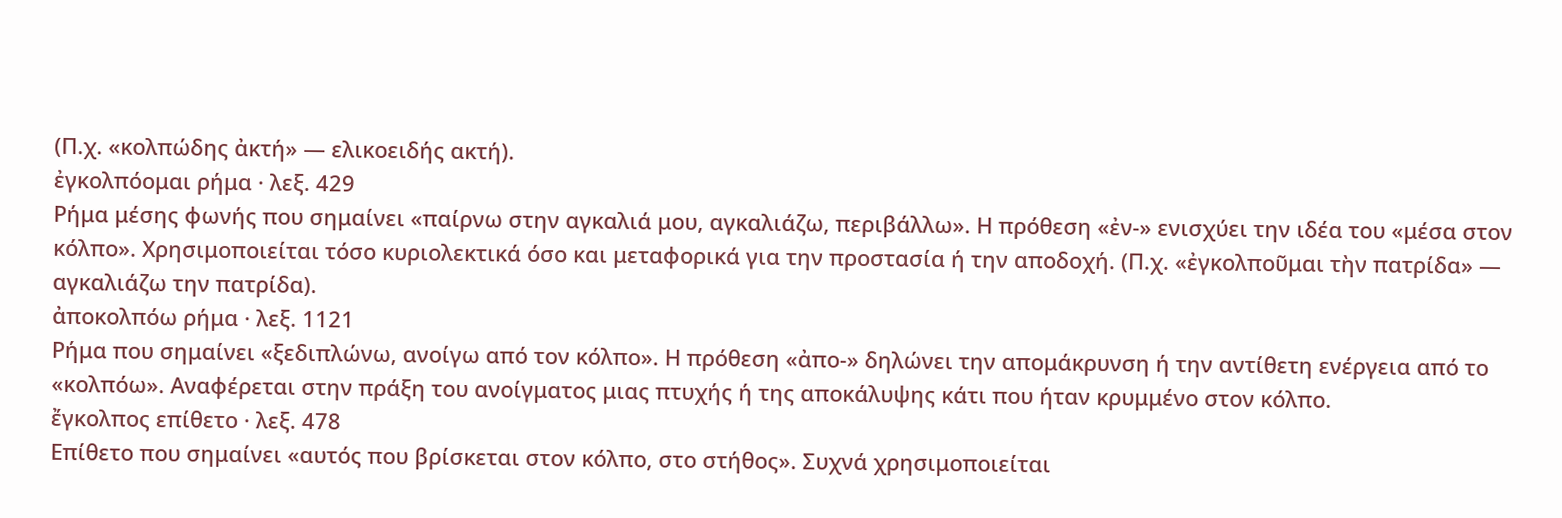(Π.χ. «κολπώδης ἀκτή» — ελικοειδής ακτή).
ἐγκολπόομαι ρήμα · λεξ. 429
Ρήμα μέσης φωνής που σημαίνει «παίρνω στην αγκαλιά μου, αγκαλιάζω, περιβάλλω». Η πρόθεση «ἐν-» ενισχύει την ιδέα του «μέσα στον κόλπο». Χρησιμοποιείται τόσο κυριολεκτικά όσο και μεταφορικά για την προστασία ή την αποδοχή. (Π.χ. «ἐγκολποῦμαι τὴν πατρίδα» — αγκαλιάζω την πατρίδα).
ἀποκολπόω ρήμα · λεξ. 1121
Ρήμα που σημαίνει «ξεδιπλώνω, ανοίγω από τον κόλπο». Η πρόθεση «ἀπο-» δηλώνει την απομάκρυνση ή την αντίθετη ενέργεια από το «κολπόω». Αναφέρεται στην πράξη του ανοίγματος μιας πτυχής ή της αποκάλυψης κάτι που ήταν κρυμμένο στον κόλπο.
ἔγκολπος επίθετο · λεξ. 478
Επίθετο που σημαίνει «αυτός που βρίσκεται στον κόλπο, στο στήθος». Συχνά χρησιμοποιείται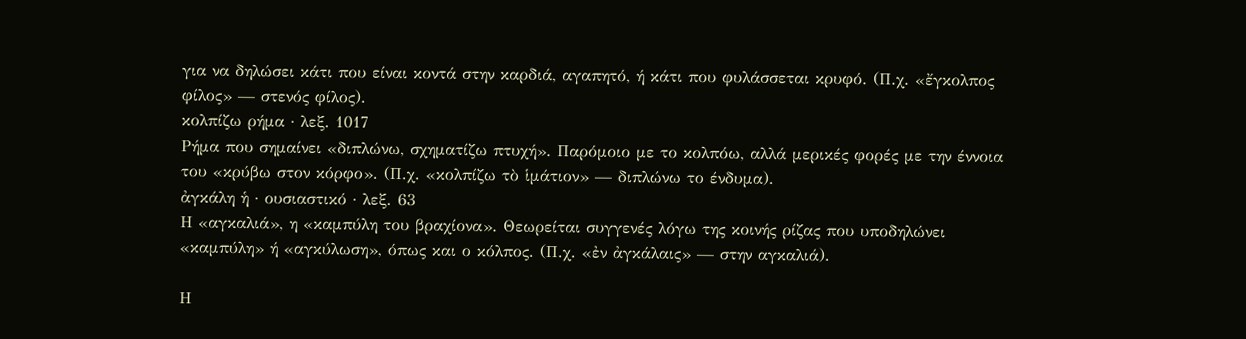για να δηλώσει κάτι που είναι κοντά στην καρδιά, αγαπητό, ή κάτι που φυλάσσεται κρυφό. (Π.χ. «ἔγκολπος φίλος» — στενός φίλος).
κολπίζω ρήμα · λεξ. 1017
Ρήμα που σημαίνει «διπλώνω, σχηματίζω πτυχή». Παρόμοιο με το κολπόω, αλλά μερικές φορές με την έννοια του «κρύβω στον κόρφο». (Π.χ. «κολπίζω τὸ ἱμάτιον» — διπλώνω το ένδυμα).
ἀγκάλη ἡ · ουσιαστικό · λεξ. 63
Η «αγκαλιά», η «καμπύλη του βραχίονα». Θεωρείται συγγενές λόγω της κοινής ρίζας που υποδηλώνει «καμπύλη» ή «αγκύλωση», όπως και ο κόλπος. (Π.χ. «ἐν ἀγκάλαις» — στην αγκαλιά).

Η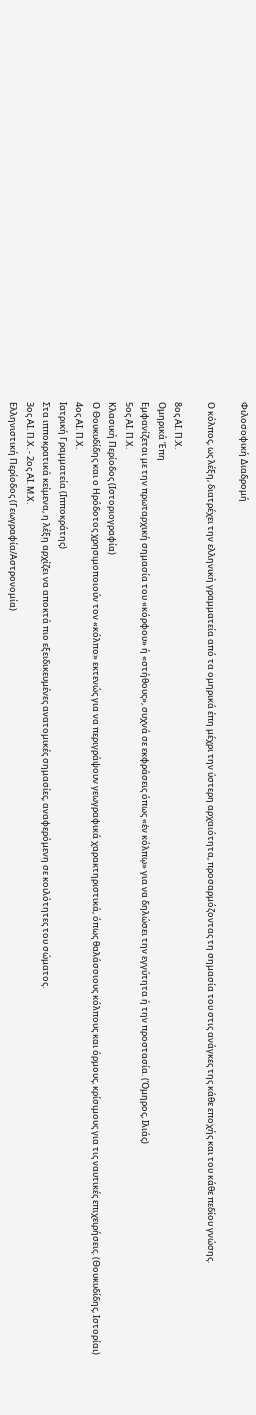Φιλοσοφική Διαδρομή

Ο κόλπος, ως λέξη, διατρέχει την ελληνική γραμματεία από τα ομηρικά έπη μέχρι την ύστερη αρχαιότητα, προσαρμόζοντας τη σημασία του στις ανάγκες της κάθε εποχής και του κάθε πεδίου γνώσης.

8ος ΑΙ. Π.Χ.
Ομηρικά Έπη
Εμφανίζεται με την πρωταρχική σημασία του «κόρφου» ή «στήθους», συχνά σε εκφράσεις όπως «ἐν κόλπῳ» για να δηλώσει την εγγύτητα ή την προστασία. (Όμηρος, Ιλιάς)
5ος ΑΙ. Π.Χ.
Κλασική Περίοδος (Ιστοριογραφία)
Ο Θουκυδίδης και ο Ηρόδοτος χρησιμοποιούν τον «κόλπο» εκτενώς για να περιγράψουν γεωγραφικά χαρακτηριστικά, όπως θαλάσσιους κόλπους και όρμους, κρίσιμους για τις ναυτικές επιχειρήσεις. (Θουκυδίδης, Ιστορίαι)
4ος ΑΙ. Π.Χ.
Ιατρική Γραμματεία (Ιπποκράτης)
Στα ιπποκρατικά κείμενα, η λέξη αρχίζει να αποκτά πιο εξειδικευμένες ανατομικές σημασίες, αναφερόμενη σε κοιλότητες του σώματος.
3ος ΑΙ. Π.Χ. - 2ος ΑΙ. Μ.Χ.
Ελληνιστική Περίοδος (Γεωγραφία/Αστρονομία)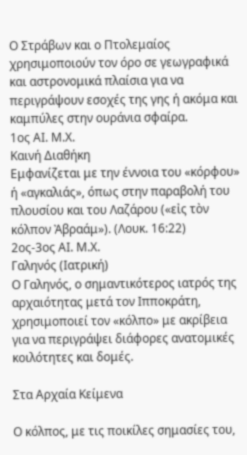Ο Στράβων και ο Πτολεμαίος χρησιμοποιούν τον όρο σε γεωγραφικά και αστρονομικά πλαίσια για να περιγράψουν εσοχές της γης ή ακόμα και καμπύλες στην ουράνια σφαίρα.
1ος ΑΙ. Μ.Χ.
Καινή Διαθήκη
Εμφανίζεται με την έννοια του «κόρφου» ή «αγκαλιάς», όπως στην παραβολή του πλουσίου και του Λαζάρου («εἰς τὸν κόλπον Ἀβραάμ»). (Λουκ. 16:22)
2ος-3ος ΑΙ. Μ.Χ.
Γαληνός (Ιατρική)
Ο Γαληνός, ο σημαντικότερος ιατρός της αρχαιότητας μετά τον Ιπποκράτη, χρησιμοποιεί τον «κόλπο» με ακρίβεια για να περιγράψει διάφορες ανατομικές κοιλότητες και δομές.

Στα Αρχαία Κείμενα

Ο κόλπος, με τις ποικίλες σημασίες του,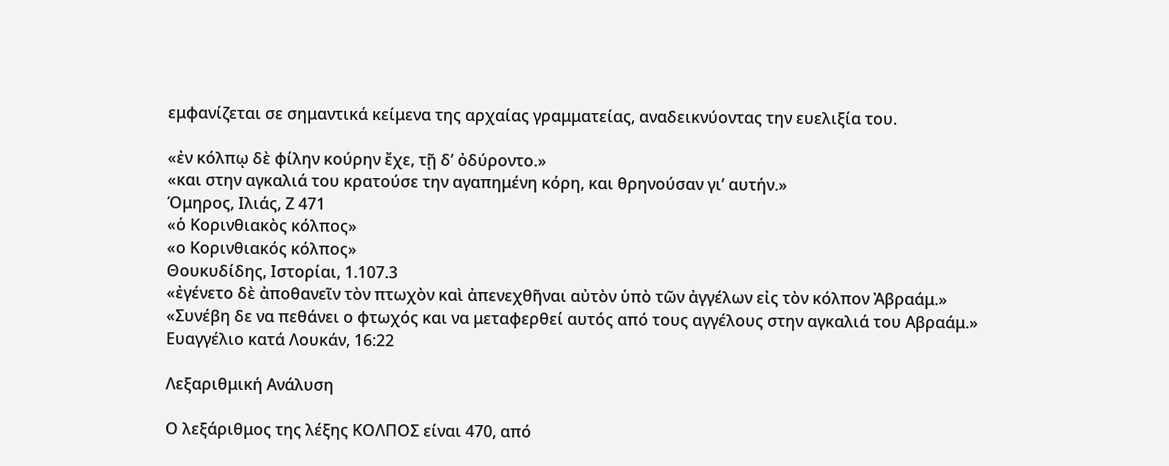εμφανίζεται σε σημαντικά κείμενα της αρχαίας γραμματείας, αναδεικνύοντας την ευελιξία του.

«ἐν κόλπῳ δὲ φίλην κούρην ἔχε, τῇ δ’ ὀδύροντο.»
«και στην αγκαλιά του κρατούσε την αγαπημένη κόρη, και θρηνούσαν γι’ αυτήν.»
Όμηρος, Ιλιάς, Ζ 471
«ὁ Κορινθιακὸς κόλπος»
«ο Κορινθιακός κόλπος»
Θουκυδίδης, Ιστορίαι, 1.107.3
«ἐγένετο δὲ ἀποθανεῖν τὸν πτωχὸν καὶ ἀπενεχθῆναι αὐτὸν ὑπὸ τῶν ἀγγέλων εἰς τὸν κόλπον Ἀβραάμ.»
«Συνέβη δε να πεθάνει ο φτωχός και να μεταφερθεί αυτός από τους αγγέλους στην αγκαλιά του Αβραάμ.»
Ευαγγέλιο κατά Λουκάν, 16:22

Λεξαριθμική Ανάλυση

Ο λεξάριθμος της λέξης ΚΟΛΠΟΣ είναι 470, από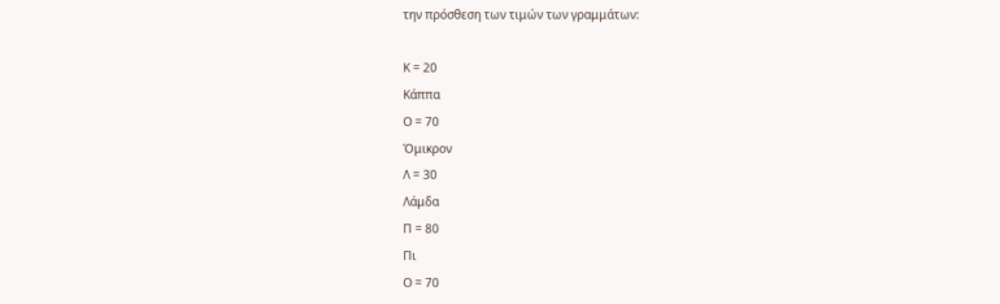την πρόσθεση των τιμών των γραμμάτων:

Κ = 20
Κάππα
Ο = 70
Όμικρον
Λ = 30
Λάμδα
Π = 80
Πι
Ο = 70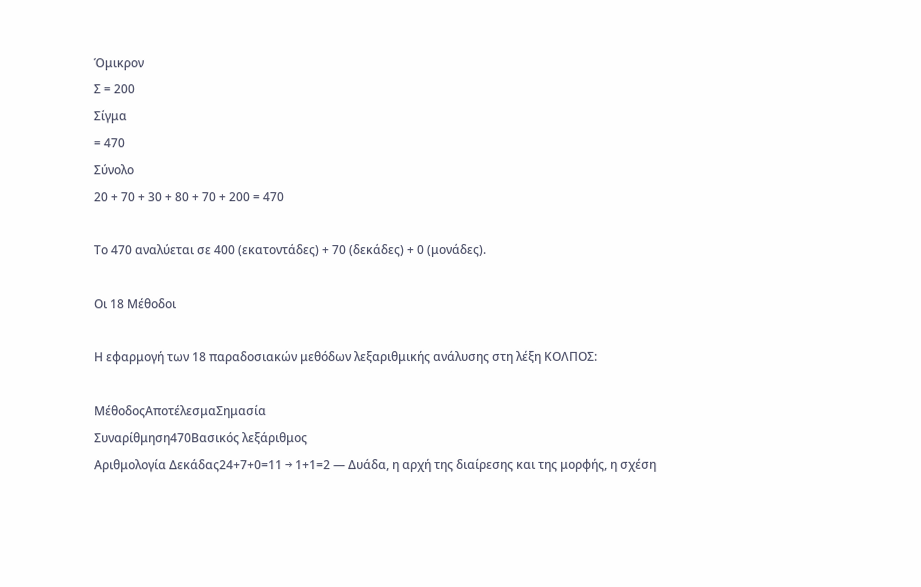Όμικρον
Σ = 200
Σίγμα
= 470
Σύνολο
20 + 70 + 30 + 80 + 70 + 200 = 470

Το 470 αναλύεται σε 400 (εκατοντάδες) + 70 (δεκάδες) + 0 (μονάδες).

Οι 18 Μέθοδοι

Η εφαρμογή των 18 παραδοσιακών μεθόδων λεξαριθμικής ανάλυσης στη λέξη ΚΟΛΠΟΣ:

ΜέθοδοςΑποτέλεσμαΣημασία
Συναρίθμηση470Βασικός λεξάριθμος
Αριθμολογία Δεκάδας24+7+0=11 → 1+1=2 — Δυάδα, η αρχή της διαίρεσης και της μορφής, η σχέση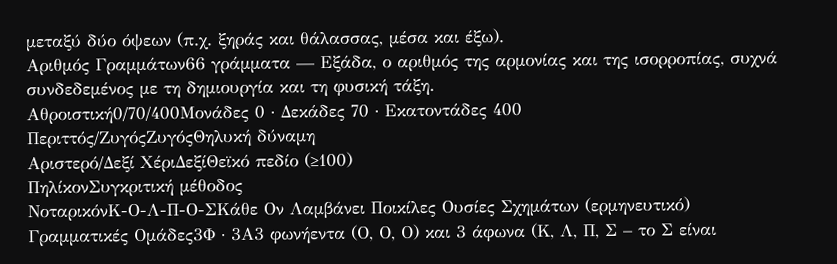μεταξύ δύο όψεων (π.χ. ξηράς και θάλασσας, μέσα και έξω).
Αριθμός Γραμμάτων66 γράμματα — Εξάδα, ο αριθμός της αρμονίας και της ισορροπίας, συχνά συνδεδεμένος με τη δημιουργία και τη φυσική τάξη.
Αθροιστική0/70/400Μονάδες 0 · Δεκάδες 70 · Εκατοντάδες 400
Περιττός/ΖυγόςΖυγόςΘηλυκή δύναμη
Αριστερό/Δεξί ΧέριΔεξίΘεϊκό πεδίο (≥100)
ΠηλίκονΣυγκριτική μέθοδος
ΝοταρικόνΚ-Ο-Λ-Π-Ο-ΣΚάθε Ον Λαμβάνει Ποικίλες Ουσίες Σχημάτων (ερμηνευτικό)
Γραμματικές Ομάδες3Φ · 3Α3 φωνήεντα (Ο, Ο, Ο) και 3 άφωνα (Κ, Λ, Π, Σ – το Σ είναι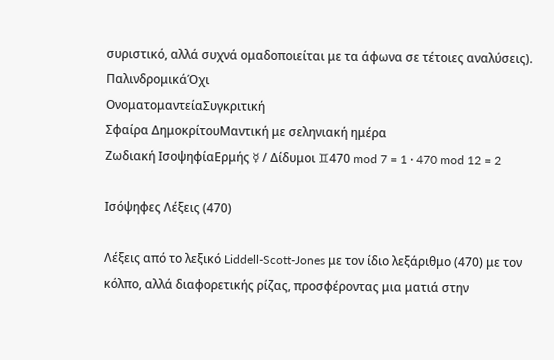συριστικό, αλλά συχνά ομαδοποιείται με τα άφωνα σε τέτοιες αναλύσεις).
ΠαλινδρομικάΌχι
ΟνοματομαντείαΣυγκριτική
Σφαίρα ΔημοκρίτουΜαντική με σεληνιακή ημέρα
Ζωδιακή ΙσοψηφίαΕρμής ☿ / Δίδυμοι ♊470 mod 7 = 1 · 470 mod 12 = 2

Ισόψηφες Λέξεις (470)

Λέξεις από το λεξικό Liddell-Scott-Jones με τον ίδιο λεξάριθμο (470) με τον κόλπο, αλλά διαφορετικής ρίζας, προσφέροντας μια ματιά στην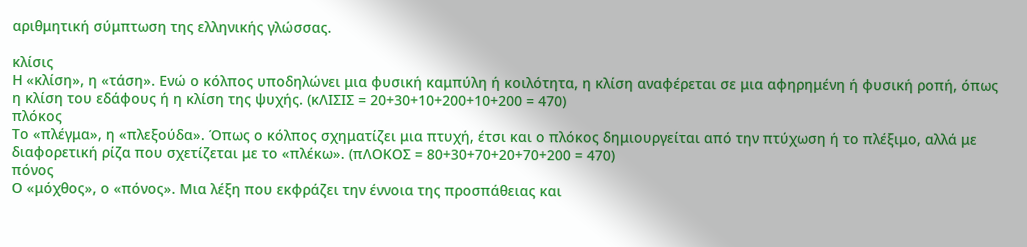αριθμητική σύμπτωση της ελληνικής γλώσσας.

κλίσις
Η «κλίση», η «τάση». Ενώ ο κόλπος υποδηλώνει μια φυσική καμπύλη ή κοιλότητα, η κλίση αναφέρεται σε μια αφηρημένη ή φυσική ροπή, όπως η κλίση του εδάφους ή η κλίση της ψυχής. (κΛΙΣΙΣ = 20+30+10+200+10+200 = 470)
πλόκος
Το «πλέγμα», η «πλεξούδα». Όπως ο κόλπος σχηματίζει μια πτυχή, έτσι και ο πλόκος δημιουργείται από την πτύχωση ή το πλέξιμο, αλλά με διαφορετική ρίζα που σχετίζεται με το «πλέκω». (πΛΟΚΟΣ = 80+30+70+20+70+200 = 470)
πόνος
Ο «μόχθος», ο «πόνος». Μια λέξη που εκφράζει την έννοια της προσπάθειας και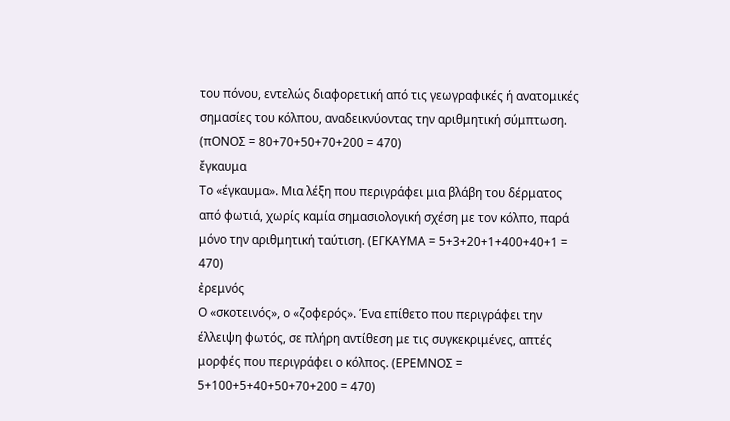του πόνου, εντελώς διαφορετική από τις γεωγραφικές ή ανατομικές σημασίες του κόλπου, αναδεικνύοντας την αριθμητική σύμπτωση. (πΟΝΟΣ = 80+70+50+70+200 = 470)
ἔγκαυμα
Το «έγκαυμα». Μια λέξη που περιγράφει μια βλάβη του δέρματος από φωτιά, χωρίς καμία σημασιολογική σχέση με τον κόλπο, παρά μόνο την αριθμητική ταύτιση. (ΕΓΚΑΥΜΑ = 5+3+20+1+400+40+1 = 470)
ἐρεμνός
Ο «σκοτεινός», ο «ζοφερός». Ένα επίθετο που περιγράφει την έλλειψη φωτός, σε πλήρη αντίθεση με τις συγκεκριμένες, απτές μορφές που περιγράφει ο κόλπος. (ΕΡΕΜΝΟΣ = 5+100+5+40+50+70+200 = 470)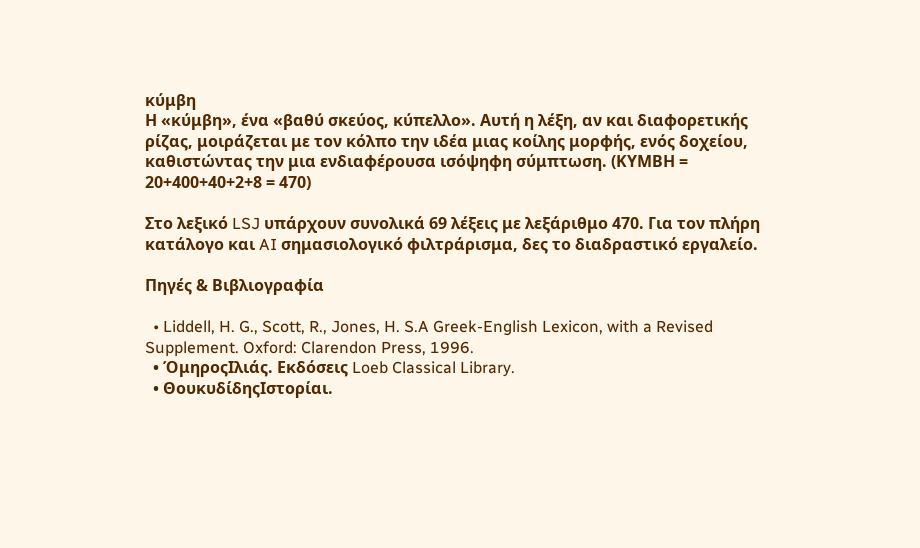κύμβη
Η «κύμβη», ένα «βαθύ σκεύος, κύπελλο». Αυτή η λέξη, αν και διαφορετικής ρίζας, μοιράζεται με τον κόλπο την ιδέα μιας κοίλης μορφής, ενός δοχείου, καθιστώντας την μια ενδιαφέρουσα ισόψηφη σύμπτωση. (ΚΥΜΒΗ = 20+400+40+2+8 = 470)

Στο λεξικό LSJ υπάρχουν συνολικά 69 λέξεις με λεξάριθμο 470. Για τον πλήρη κατάλογο και AI σημασιολογικό φιλτράρισμα, δες το διαδραστικό εργαλείο.

Πηγές & Βιβλιογραφία

  • Liddell, H. G., Scott, R., Jones, H. S.A Greek-English Lexicon, with a Revised Supplement. Oxford: Clarendon Press, 1996.
  • ΌμηροςΙλιάς. Εκδόσεις Loeb Classical Library.
  • ΘουκυδίδηςΙστορίαι.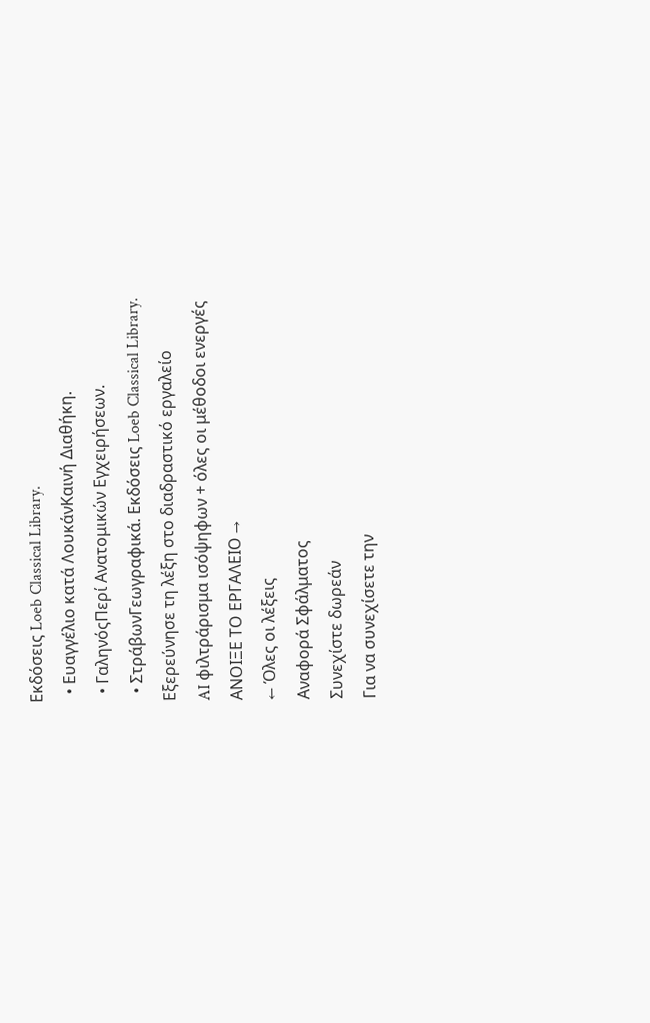Εκδόσεις Loeb Classical Library.
  • Ευαγγέλιο κατά ΛουκάνΚαινή Διαθήκη.
  • ΓαληνόςΠερί Ανατομικών Εγχειρήσεων.
  • ΣτράβωνΓεωγραφικά. Εκδόσεις Loeb Classical Library.
Εξερεύνησε τη λέξη στο διαδραστικό εργαλείο
AI φιλτράρισμα ισόψηφων + όλες οι μέθοδοι ενεργές
ΑΝΟΙΞΕ ΤΟ ΕΡΓΑΛΕΙΟ →
← Όλες οι λέξεις
Αναφορά Σφάλματος
Συνεχίστε δωρεάν
Για να συνεχίσετε την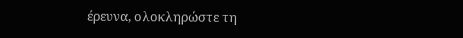έρευνα, ολοκληρώστε τη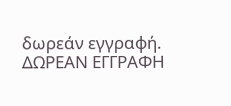δωρεάν εγγραφή.
ΔΩΡΕΑΝ ΕΓΓΡΑΦΗ